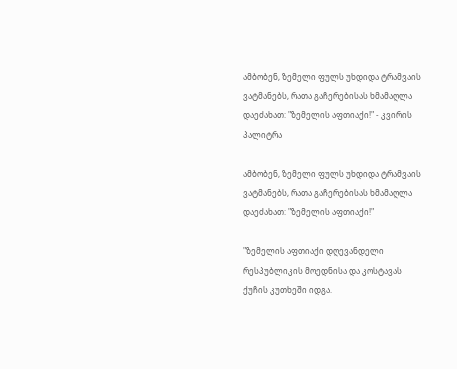ამბობენ, ზემელი ფულს უხდიდა ტრამვაის ვატმანებს, რათა გაჩერებისას ხმამაღლა დაეძახათ: "ზემელის აფთიაქი!" - კვირის პალიტრა

ამბობენ, ზემელი ფულს უხდიდა ტრამვაის ვატმანებს, რათა გაჩერებისას ხმამაღლა დაეძახათ: "ზემელის აფთიაქი!"

"ზემელის აფთიაქი დღევანდელი რესპუბლიკის მოედნისა და კოსტავას ქუჩის კუთხეში იდგა.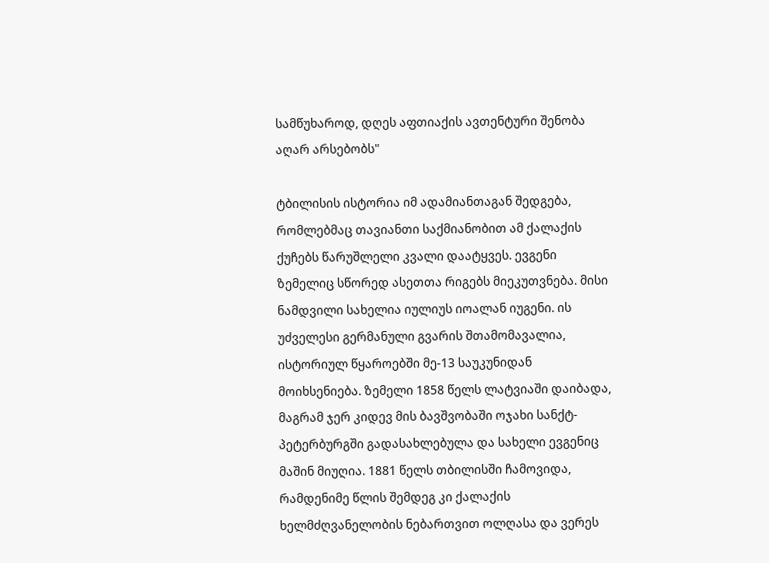სამწუხაროდ, დღეს აფთიაქის ავთენტური შენობა აღარ არსებობს"

ტბილისის ისტორია იმ ადამიანთაგან შედგება, რომლებმაც თავიანთი საქმიანობით ამ ქალაქის ქუჩებს წარუშლელი კვალი დაატყვეს. ევგენი ზემელიც სწორედ ასეთთა რიგებს მიეკუთვნება. მისი ნამდვილი სახელია იულიუს იოალან იუგენი. ის უძველესი გერმანული გვარის შთამომავალია, ისტორიულ წყაროებში მე-13 საუკუნიდან მოიხსენიება. ზემელი 1858 წელს ლატვიაში დაიბადა, მაგრამ ჯერ კიდევ მის ბავშვობაში ოჯახი სანქტ-პეტერბურგში გადასახლებულა და სახელი ევგენიც მაშინ მიუღია. 1881 წელს თბილისში ჩამოვიდა, რამდენიმე წლის შემდეგ კი ქალაქის ხელმძღვანელობის ნებართვით ოლღასა და ვერეს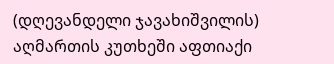(დღევანდელი ჯავახიშვილის) აღმართის კუთხეში აფთიაქი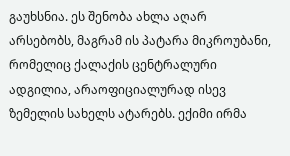გაუხსნია. ეს შენობა ახლა აღარ არსებობს, მაგრამ ის პატარა მიკროუბანი, რომელიც ქალაქის ცენტრალური ადგილია, არაოფიციალურად ისევ ზემელის სახელს ატარებს. ექიმი ირმა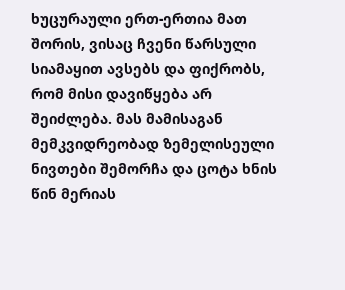ხუცურაული ერთ-ერთია მათ შორის, ვისაც ჩვენი წარსული სიამაყით ავსებს და ფიქრობს, რომ მისი დავიწყება არ შეიძლება. მას მამისაგან მემკვიდრეობად ზემელისეული ნივთები შემორჩა და ცოტა ხნის წინ მერიას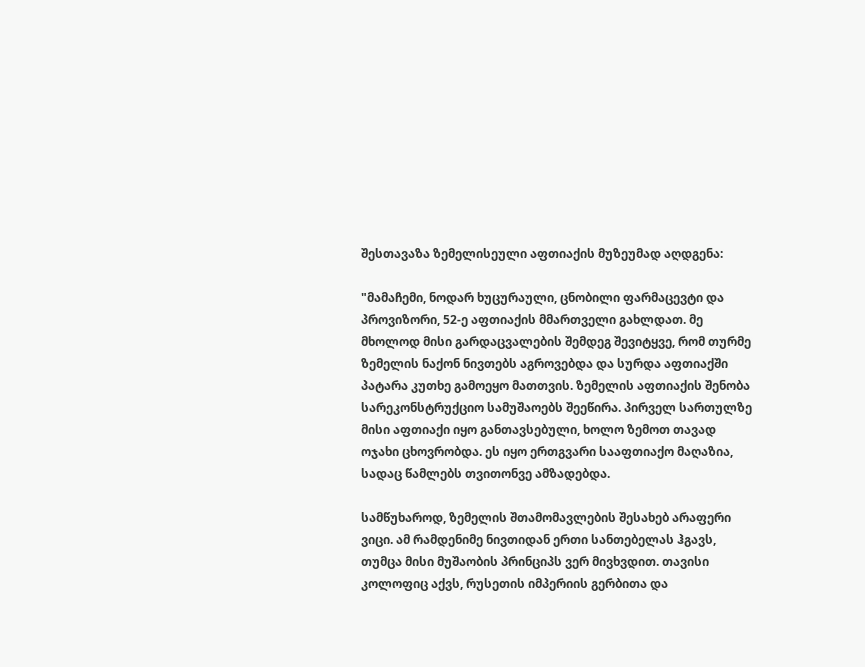შესთავაზა ზემელისეული აფთიაქის მუზეუმად აღდგენა:

"მამაჩემი, ნოდარ ხუცურაული, ცნობილი ფარმაცევტი და პროვიზორი, 52-ე აფთიაქის მმართველი გახლდათ. მე მხოლოდ მისი გარდაცვალების შემდეგ შევიტყვე, რომ თურმე ზემელის ნაქონ ნივთებს აგროვებდა და სურდა აფთიაქში პატარა კუთხე გამოეყო მათთვის. ზემელის აფთიაქის შენობა სარეკონსტრუქციო სამუშაოებს შეეწირა. პირველ სართულზე მისი აფთიაქი იყო განთავსებული, ხოლო ზემოთ თავად ოჯახი ცხოვრობდა. ეს იყო ერთგვარი სააფთიაქო მაღაზია, სადაც წამლებს თვითონვე ამზადებდა.

სამწუხაროდ, ზემელის შთამომავლების შესახებ არაფერი ვიცი. ამ რამდენიმე ნივთიდან ერთი სანთებელას ჰგავს, თუმცა მისი მუშაობის პრინციპს ვერ მივხვდით. თავისი კოლოფიც აქვს, რუსეთის იმპერიის გერბითა და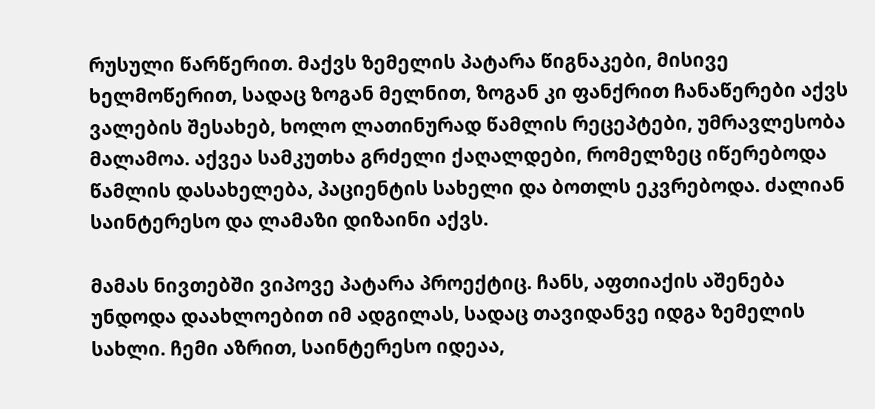რუსული წარწერით. მაქვს ზემელის პატარა წიგნაკები, მისივე ხელმოწერით, სადაც ზოგან მელნით, ზოგან კი ფანქრით ჩანაწერები აქვს ვალების შესახებ, ხოლო ლათინურად წამლის რეცეპტები, უმრავლესობა მალამოა. აქვეა სამკუთხა გრძელი ქაღალდები, რომელზეც იწერებოდა წამლის დასახელება, პაციენტის სახელი და ბოთლს ეკვრებოდა. ძალიან საინტერესო და ლამაზი დიზაინი აქვს.

მამას ნივთებში ვიპოვე პატარა პროექტიც. ჩანს, აფთიაქის აშენება უნდოდა დაახლოებით იმ ადგილას, სადაც თავიდანვე იდგა ზემელის სახლი. ჩემი აზრით, საინტერესო იდეაა,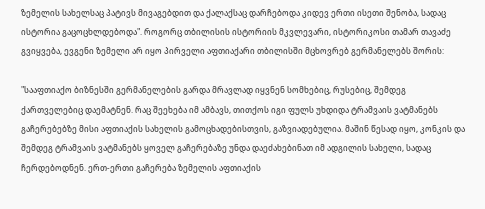ზემელის სახელსაც პატივს მივაგებდით და ქალაქსაც დარჩებოდა კიდევ ერთი ისეთი შენობა, სადაც ისტორია გაცოცხლდებოდა". როგორც თბილისის ისტორიის მკვლევარი, ისტორიკოსი თამარ თავაძე გვიყვება, ევგენი ზემელი არ იყო პირველი აფთიაქარი თბილისში მცხოვრებ გერმანელებს შორის:

"სააფთიაქო ბიზნესში გერმანელების გარდა მრავლად იყვნენ სომხებიც, რუსებიც, შემდეგ ქართველებიც დაემატნენ. რაც შეეხება იმ ამბავს, თითქოს იგი ფულს უხდიდა ტრამვაის ვატმანებს გაჩერებებზე მისი აფთიაქის სახელის გამოცხადებისთვის, გაზვიადებულია. მაშინ წესად იყო, კონკის და შემდეგ ტრამვაის ვატმანებს ყოველ გაჩერებაზე უნდა დაეძახებინათ იმ ადგილის სახელი, სადაც ჩერდებოდნენ. ერთ-ერთი გაჩერება ზემელის აფთიაქის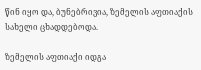წინ იყო და, ბუნებრივია, ზემელის აფთიაქის სახელი ცხადდებოდა.

ზემელის აფთიაქი იდგა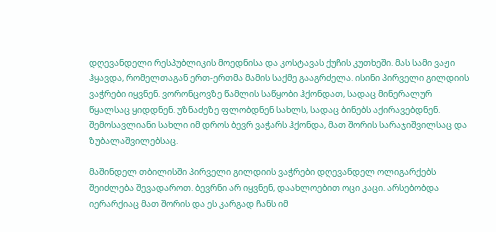დღევანდელი რესპუბლიკის მოედნისა და კოსტავას ქუჩის კუთხეში. მას სამი ვაჟი ჰყავდა, რომელთაგან ერთ-ერთმა მამის საქმე გააგრძელა. ისინი პირველი გილდიის ვაჭრები იყვნენ. ვორონცოვზე წამლის საწყობი ჰქონდათ, სადაც მინერალურ წყალსაც ყიდდნენ. უზნაძეზე ფლობდნენ სახლს, სადაც ბინებს აქირავებდნენ. შემოსავლიანი სახლი იმ დროს ბევრ ვაჭარს ჰქონდა, მათ შორის სარაჯიშვილსაც და ზუბალაშვილებსაც.

მაშინდელ თბილისში პირველი გილდიის ვაჭრები დღევანდელ ოლიგარქებს შეიძლება შევადაროთ. ბევრნი არ იყვნენ, დაახლოებით ოცი კაცი. არსებობდა იერარქიაც მათ შორის და ეს კარგად ჩანს იმ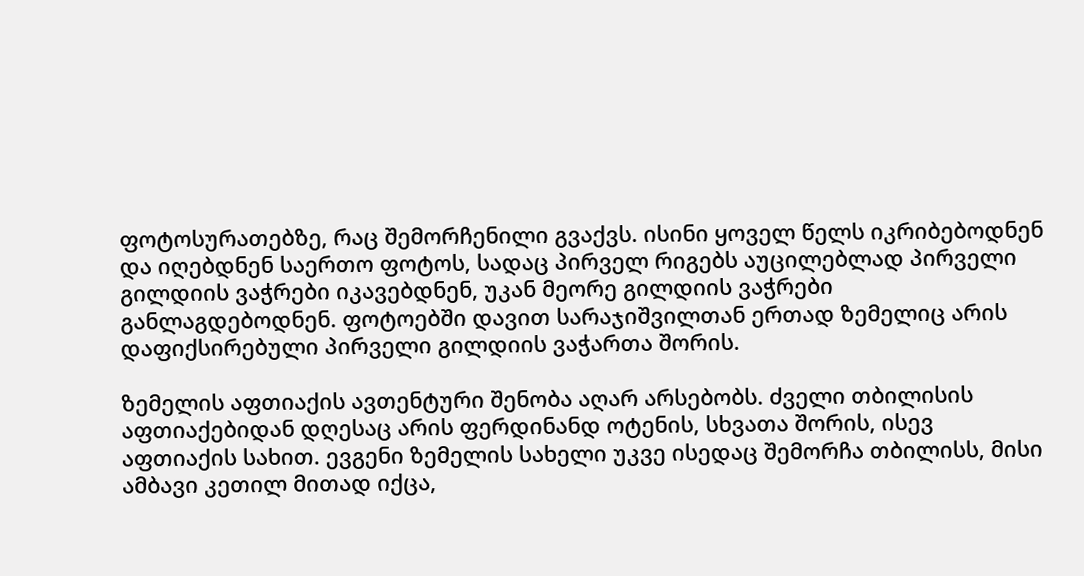ფოტოსურათებზე, რაც შემორჩენილი გვაქვს. ისინი ყოველ წელს იკრიბებოდნენ და იღებდნენ საერთო ფოტოს, სადაც პირველ რიგებს აუცილებლად პირველი გილდიის ვაჭრები იკავებდნენ, უკან მეორე გილდიის ვაჭრები განლაგდებოდნენ. ფოტოებში დავით სარაჯიშვილთან ერთად ზემელიც არის დაფიქსირებული პირველი გილდიის ვაჭართა შორის.

ზემელის აფთიაქის ავთენტური შენობა აღარ არსებობს. ძველი თბილისის აფთიაქებიდან დღესაც არის ფერდინანდ ოტენის, სხვათა შორის, ისევ აფთიაქის სახით. ევგენი ზემელის სახელი უკვე ისედაც შემორჩა თბილისს, მისი ამბავი კეთილ მითად იქცა,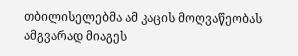თბილისელებმა ამ კაცის მოღვაწეობას ამგვარად მიაგეს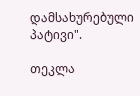დამსახურებული პატივი".

თეკლა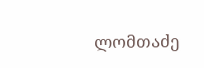ლომთაძე